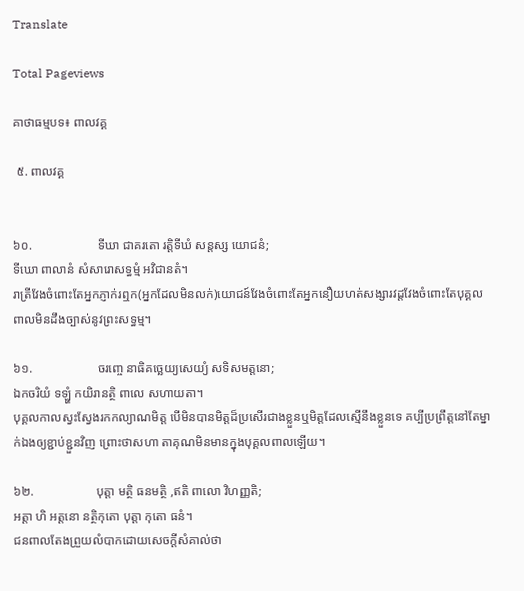Translate

Total Pageviews

គាថាធម្មបទ៖ ពាលវគ្គ

 ៥. ពាលវគ្គ


៦០.                     ទីឃា ជាគរតោ រត្តិទីឃំ សន្តស្ស យោជនំ;
ទីឃោ ពាលានំ សំសារោសទ្ធម្មំ អវិជានតំ។
រាត្រីវែងចំពោះតែអ្នកភ្ញាក់រឮក(អ្នកដែលមិនលក់)យោជន៍វែងចំពោះតែអ្នកនឿយហត់សង្សារវដ្ដវែងចំពោះតែបុគ្គលពាលមិនដឹងច្បាស់នូវព្រះសទ្ធម្ម។

៦១.                     ចរញ្ចេ នាធិគច្ឆេយ្យសេយ្យំ សទិសមត្តនោ;
ឯកចរិយំ ទឡ្ហំ កយិរានត្ថិ ពាលេ សហាយតា។
បុគ្គលកាលស្វះស្វែងរកកល្យាណមិត្ត បើមិនបានមិត្តដ៏ប្រសើរជាងខ្លួនឬមិត្តដែលស្មើនឹងខ្លួនទេ គប្បីប្រព្រឹត្តនៅតែម្នាក់ឯងឲ្យខ្ជាប់ខ្ជួនវិញ ព្រោះថាសហា តាគុណមិនមានក្នុងបុគ្គលពាលឡើយ។

៦២.                    បុត្តា មត្ថិ ធនមត្ថិ ,ឥតិ ពាលោ វិហញ្ញតិ;
អត្តា ហិ អត្តនោ នត្ថិកុតោ បុត្តា កុតោ ធនំ។
ជនពាលតែងព្រួយលំបាកដោយសេចក្ដីសំគាល់ថា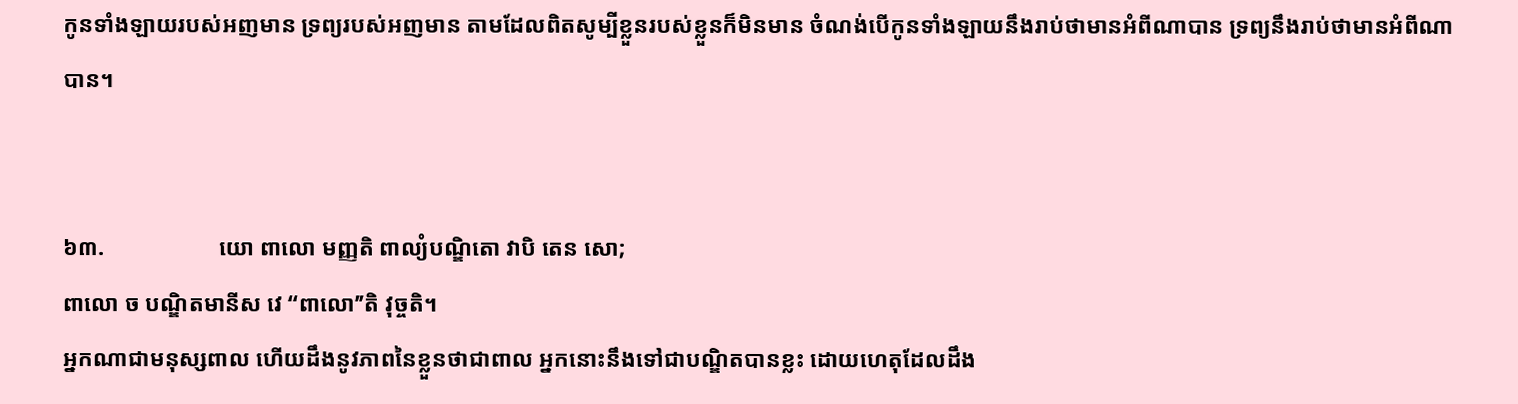កូនទាំងឡាយរបស់អញមាន ទ្រព្យរបស់អញមាន តាមដែលពិតសូម្បីខ្លួនរបស់ខ្លួនក៏មិនមាន ចំណង់បើកូនទាំងឡាយនឹងរាប់ថាមានអំពីណាបាន ទ្រព្យនឹងរាប់ថាមានអំពីណាបាន។


៦៣.                    យោ ពាលោ មញ្ញតិ ពាល្យំបណ្ឌិតោ វាបិ តេន សោ;
ពាលោ ច បណ្ឌិតមានីស វេ ‘‘ពាលោ’’តិ វុច្ចតិ។
អ្នកណាជាមនុស្សពាល ហើយដឹងនូវភាពនៃខ្លួនថាជាពាល អ្នកនោះនឹងទៅជាបណ្ឌិតបានខ្លះ ដោយហេតុដែលដឹង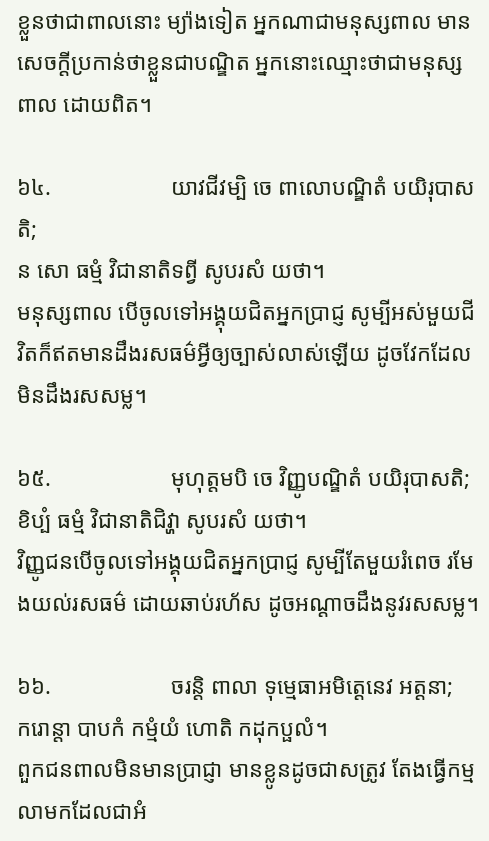ខ្លួនថាជាពាលនោះ ម្យ៉ាងទៀត អ្នកណាជាមនុស្សពាល មានសេចក្ដីប្រកាន់ថាខ្លួនជាបណ្ឌិត អ្នកនោះឈ្មោះថាជាមនុស្សពាល ដោយពិត។

៦៤.                     យាវជីវម្បិ ចេ ពាលោបណ្ឌិតំ បយិរុបាសតិ;
ន សោ ធម្មំ វិជានាតិទព្វី សូបរសំ យថា។
មនុស្សពាល បើចូលទៅអង្គុយជិតអ្នកប្រាជ្ញ សូម្បីអស់មួយជីវិតក៏ឥតមានដឹងរសធម៌អ្វីឲ្យច្បាស់លាស់ឡើយ ដូចវែកដែលមិនដឹងរសសម្ល។

៦៥.                     មុហុត្តមបិ ចេ វិញ្ញូបណ្ឌិតំ បយិរុបាសតិ;
ខិប្បំ ធម្មំ វិជានាតិជិវ្ហា សូបរសំ យថា។
វិញ្ញូជនបើចូលទៅអង្គុយជិតអ្នកប្រាជ្ញ សូម្បីតែមួយរំពេច រមែងយល់រសធម៌ ដោយឆាប់រហ័ស ដូចអណ្ដាចដឹងនូវរសសម្ល។

៦៦.                     ចរន្តិ ពាលា ទុម្មេធាអមិត្តេនេវ អត្តនា;
ករោន្តា បាបកំ កម្មំយំ ហោតិ កដុកប្ផលំ។
ពួកជនពាលមិនមានប្រាជ្ញា មានខ្លូនដូចជាសត្រូវ តែងធ្វើកម្មលាមកដែលជាអំ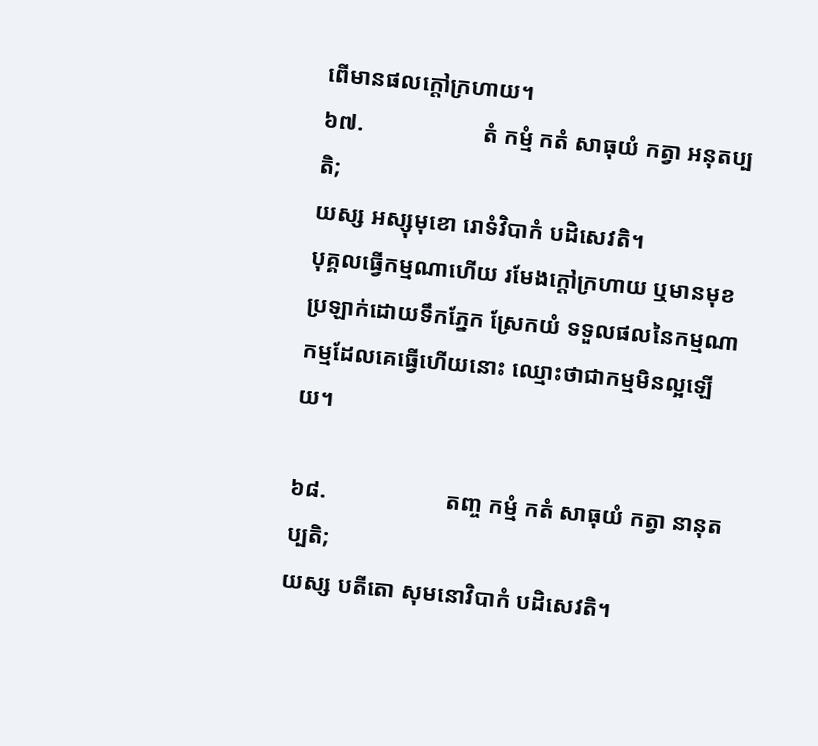ពើមានផលក្ដៅក្រហាយ។
៦៧.                     តំ កម្មំ កតំ សាធុយំ កត្វា អនុតប្បតិ;
យស្ស អស្សុមុខោ រោទំវិបាកំ បដិសេវតិ។
បុគ្គលធ្វើកម្មណាហើយ រមែងក្ដៅក្រហាយ ឬមានមុខប្រឡាក់ដោយទឹកភ្នែក ស្រែកយំ ទទួលផលនៃកម្មណា កម្មដែលគេធ្វើហើយនោះ ឈ្មោះថាជាកម្មមិនល្អឡើយ។

៦៨.                     តញ្ច កម្មំ កតំ សាធុយំ កត្វា នានុតប្បតិ;
យស្ស បតីតោ សុមនោវិបាកំ បដិសេវតិ។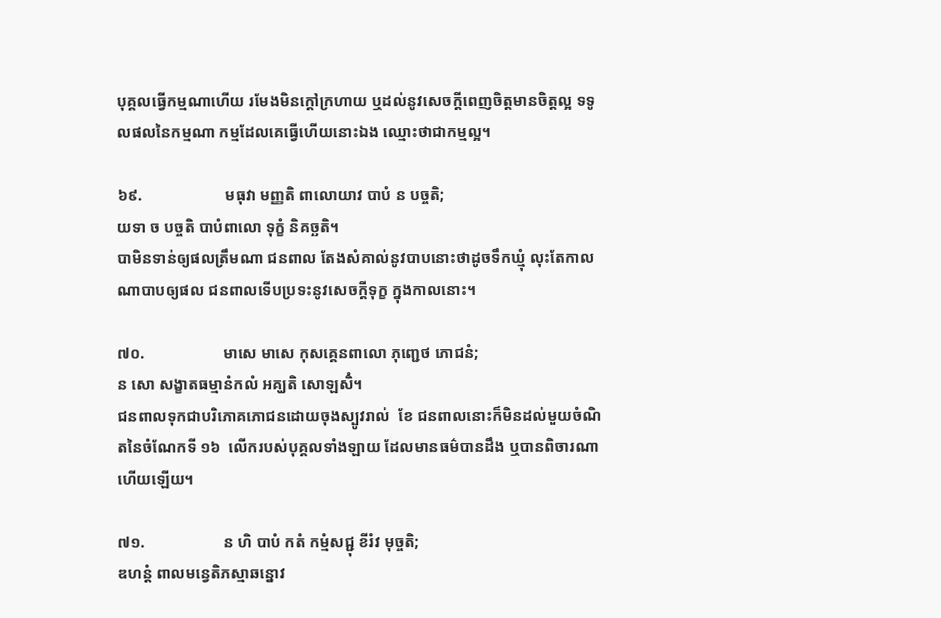បុគ្គលធ្វើកម្មណាហើយ រមែងមិនក្ដៅក្រហាយ ឬដល់នូវសេចក្ដីពេញចិត្តមានចិត្តល្អ ទទូលផលនៃកម្មណា កម្មដែលគេធ្វើហើយនោះឯង ឈ្មោះថាជាកម្មល្អ។

៦៩.                     មធុវា មញ្ញតិ ពាលោយាវ បាបំ ន បច្ចតិ;
យទា ច បច្ចតិ បាបំពាលោ ទុក្ខំ និគច្ឆតិ។
បាមិនទាន់ឲ្យផលត្រឹមណា ជនពាល តែងសំគាល់នូវបាបនោះថាដូចទឹកឃ្មុំ លុះតែកាលណាបាបឲ្យផល ជនពាលទើបប្រទះនូវសេចក្ដីទុក្ខ ក្នុងកាលនោះ។

៧០.                    មាសេ មាសេ កុសគ្គេនពាលោ ភុញ្ជេថ ភោជនំ;
ន សោ សង្ខាតធម្មានំកលំ អគ្ឃតិ សោឡសិំ។
ជនពាលទុកជាបរិភោគភោជនដោយចុងស្បូវរាល់  ខែ ជនពាលនោះក៏មិនដល់មួយចំណិតនៃចំណែកទី ១៦  លើករបស់បុគ្គលទាំងឡាយ ដែលមានធម៌បានដឹង ឬបានពិចារណាហើយឡើយ។

៧១.                    ន ហិ បាបំ កតំ កម្មំសជ្ជុ ខីរំវ មុច្ចតិ;
ឌហន្តំ ពាលមន្វេតិភស្មាឆន្នោវ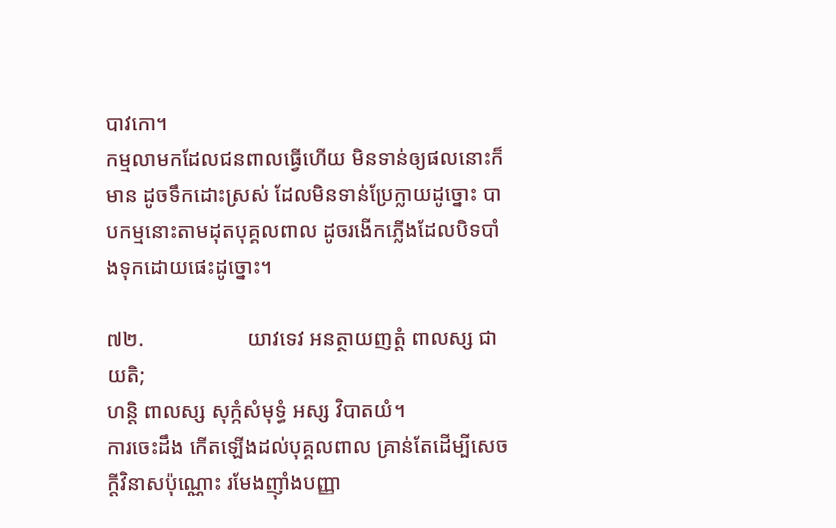បាវកោ។
កម្មលាមកដែលជនពាលធ្វើហើយ មិនទាន់ឲ្យផលនោះក៏មាន ដូចទឹកដោះស្រស់ ដែលមិនទាន់ប្រែក្លាយដូច្នោះ បាបកម្មនោះតាមដុតបុគ្គលពាល ដូចរងើកភ្លើងដែលបិទបាំងទុកដោយផេះដូច្នោះ។

៧២.                    យាវទេវ អនត្ថាយញត្តំ ពាលស្ស ជាយតិ;
ហន្តិ ពាលស្ស សុក្កំសំមុទ្ធំ អស្ស វិបាតយំ។
ការចេះដឹង កើតឡើងដល់បុគ្គលពាល គ្រាន់តែដើម្បីសេចក្ដីវិនាសប៉ុណ្ណោះ រមែងញ៉ាំងបញ្ញា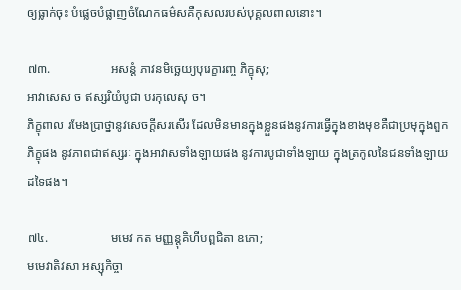ឲ្យធ្លាក់ចុះ បំផ្លេចបំផ្លាញចំណែកធម៌សគឺកុសលរបស់បុគ្គលពាលនោះ។

៧៣.                   អសន្តំ ភាវនមិច្ឆេយ្យបុរេក្ខារញ្ច ភិក្ខុសុ;
អាវាសេស ច ឥស្សរិយំបូជា បរកុលេសុ ច។
ភិក្ខុពាល រមែងប្រាថ្នានូវសេចក្ដីសរសើរ ដែលមិនមានក្នុងខ្លួនផងនូវការធ្វើក្នុងខាងមុខគឺជាប្រមុក្នុងពួកភិក្ខុផង នូវភាពជាឥស្សរៈ ក្នុងអាវាសទាំងឡាយផង នូវការបូជាទាំងឡាយ ក្នុងត្រកូលនៃជនទាំងឡាយដទៃផង។

៧៤.                    មមេវ កត មញ្ញន្តុគិហីបព្ពជិតា ឧភោ;
មមេវាតិវសា អស្សុកិច្ចា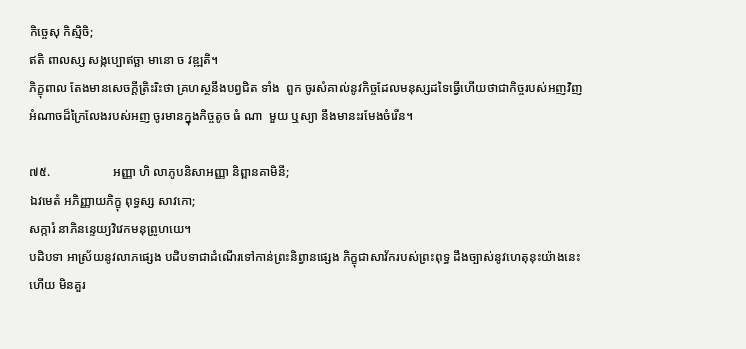កិច្ចេសុ កិស្មិចិ;
ឥតិ ពាលស្ស សង្កប្បោឥច្ឆា មានោ ច វឌ្ឍតិ។
ភិក្ខុពាល តែងមានសេចក្ដីត្រិះរិះថា គ្រហស្ថនឹងបព្វជិត ទាំង  ពួក ចូរសំគាល់នូវកិច្ចដែលមនុស្សដទៃធ្វើហើយថាជាកិច្ចរបស់អញវិញ អំណាចដ៏ក្រៃលែងរបស់អញ ចូរមានក្នុងកិច្ចតូច ធំ ណា  មួយ ឬស្យា នឹងមានះរមែងចំរើន។

៧៥.                    អញ្ញា ហិ លាភូបនិសាអញ្ញា និព្ពានគាមិនី;
ឯវមេតំ អភិញ្ញាយភិក្ខុ ពុទ្ធស្ស សាវកោ;
សក្ការំ នាភិនន្ទេយ្យវិវេកមនុព្រូហយេ។
បដិបទា អាស្រ័យនូវលាភផ្សេង បដិបទាជាដំណើរទៅកាន់ព្រះនិព្វានផ្សេង ភិក្ខុជាសាវ័ករបស់ព្រះពុទ្ធ ដឹងច្បាស់នូវហេតុនុះយ៉ាងនេះហើយ មិនគួរ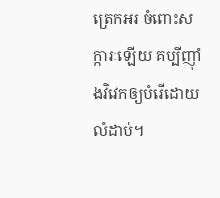ត្រេកអរ ចំពោះសក្ការៈឡើយ គប្បីញ៉ាំងវិវេកឲ្យបំរើដោយលំដាប់។